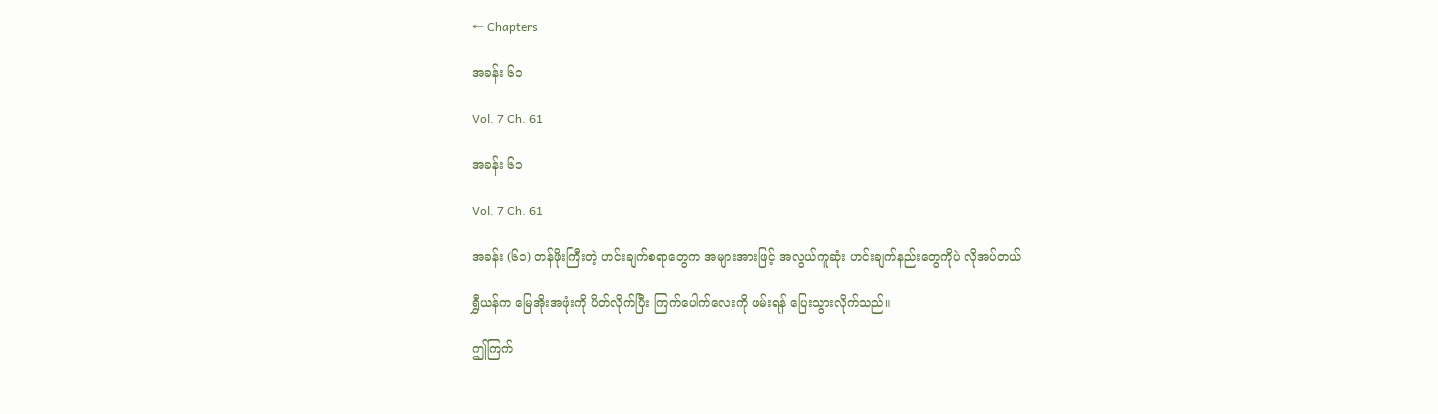← Chapters

အခန်း ၆၁

Vol. 7 Ch. 61

အခန်း ၆၁

Vol. 7 Ch. 61

အခန်း (၆၁) တန်ဖိုးကြီးတဲ့ ဟင်းချက်စရာတွေက အများအားဖြင့် အလွယ်ကူဆုံး ဟင်းချက်နည်းတွေကိုပဲ လိုအပ်တယ်

ရွှီယန်က မြေအိုးအဖုံးကို ပိတ်လိုက်ပြီး ကြက်ပေါက်လေးကို ဖမ်းရန် ပြေးသွားလိုက်သည်။

ဤကြက်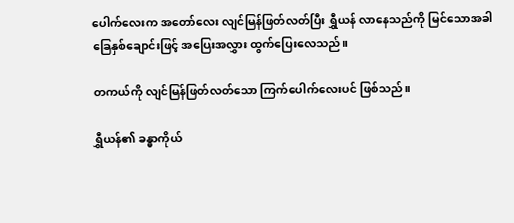ပေါက်လေးက အတော်လေး လျင်မြန်ဖြတ်လတ်ပြီး ရွှီယန် လာနေသည်ကို မြင်သောအခါ ခြေနှစ်ချောင်းဖြင့် အပြေးအလွှား ထွက်ပြေးလေသည်။

တကယ်ကို လျင်မြန်ဖြတ်လတ်သော ကြက်ပေါက်လေးပင် ဖြစ်သည်။

ရွှီယန်၏ ခန္ဓာကိုယ်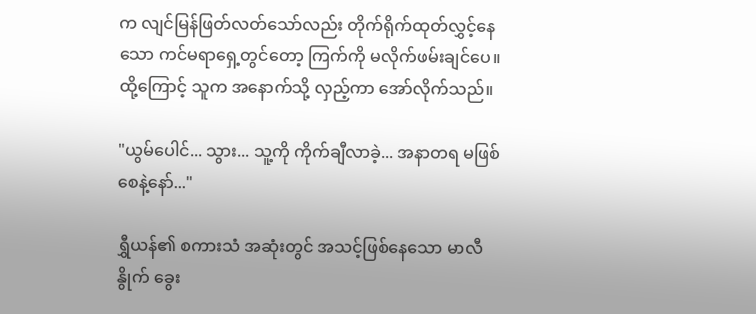က လျင်မြန်ဖြတ်လတ်သော်လည်း တိုက်ရိုက်ထုတ်လွှင့်နေသော ကင်မရာရှေ့တွင်တော့ ကြက်ကို မလိုက်ဖမ်းချင်ပေ။ ထို့ကြောင့် သူက အနောက်သို့ လှည့်ကာ အော်လိုက်သည်။

"ယွမ်ပေါင်... သွား... သူ့ကို ကိုက်ချီလာခဲ့... အနာတရ မဖြစ်စေနဲ့နော်..."

ရွှီယန်၏ စကားသံ အဆုံးတွင် အသင့်ဖြစ်နေသော မာလီနွိုက် ခွေး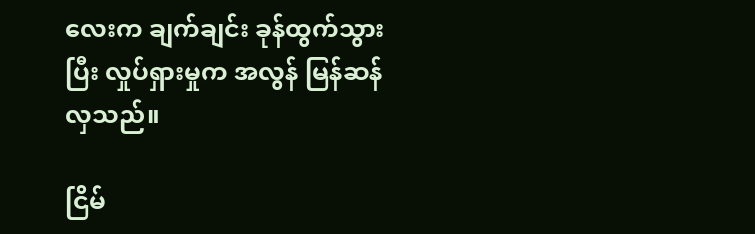လေးက ချက်ချင်း ခုန်ထွက်သွားပြီး လှုပ်ရှားမှုက အလွန် မြန်ဆန်လှသည်။

ငြိမ်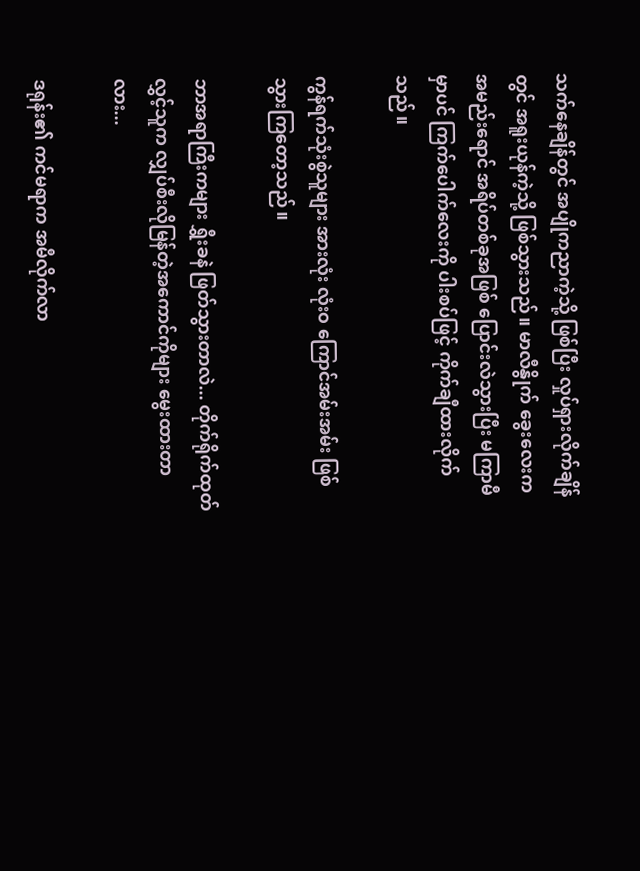သက်နေချိန်တွင် အပျိုကညာကဲ့သို့ ဖြစ်ပြီး လှုပ်ရှားလိုက်ချိန်တွင် အရူးယုန်ကဲ့သို့ ဖြစ်သွားသည်။ မာလီနွိုက် ခွေးလေးက အမည်းရောင် အရိပ်တစ်ခုအဖြစ် ပြောင်းလဲသွားပြီး မကြာမီမှာပင် ကြက်ပေါက်လေးကို ပါးစပ်ဖြင့် ကိုက်ချီထားလိုက်သည်။

ကွန်ရက်သုံးစွဲသူများ အားလုံး လုံးဝ ကြောင်အမ်းအမ်း ဖြစ်သွားကြတော့သည်။

ဘာအရာကြီးကများ ရွှီးခနဲ ဖြတ်သွားတာလဲ... တိုက်ရိုက်ထုတ်လွှင့်သူက လျှပ်စီးလိုမြန်တဲ့အကောင်ကိုများ မွေးထားတာလား...

ဒရုန်း၏ ကင်မရာက အမီလိုက်လာ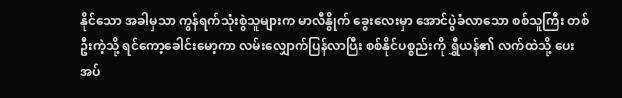နိုင်သော အခါမှသာ ကွန်ရက်သုံးစွဲသူများက မာလီနွိုက် ခွေးလေးမှာ အောင်ပွဲခံလာသော စစ်သူကြီး တစ်ဦးကဲ့သို့ ရင်ကော့ခေါင်းမော့ကာ လမ်းလျှောက်ပြန်လာပြီး စစ်နိုင်ပစ္စည်းကို ရွှီယန်၏ လက်ထဲသို့ ပေးအပ်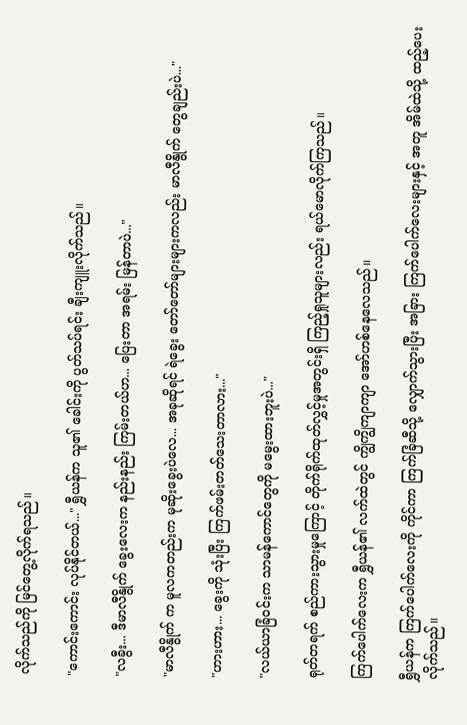လိုက်သည်ကို မြင်တွေ့လိုက်ရသည်။

"ကောင်းကောင်း လုပ်နိုင်တယ်..." ရွှီယန်က သူ၏ ခေါင်းကို ပွတ်သပ်ရင်း ချီးကျူးလိုက်သည်။

"လခွီး... ဒီမာလီနွိုက် ခွေးလေးက နည်းနည်း ကြမ်းတယ်ဟ... ပြေးတာ အရမ်း မြန်တာပဲ..."

"မာလီနွိုက် က မူလကတည်းက မုဆိုးခွေးပဲလေ... အခုဆိုရင် ရဲခွေး တော်တော်များများကလည်း မာလီနွိုက် တွေချည်းပဲ..."

"ဟားဟား... ခွေးကို သုံးပြီး ကြက်ဖမ်းတတ်သေးတာလား..."

"လယ်ယာခြံဝင်းက သာမန်ကောင်တွေကို မမွေးထားဘူးပဲ..."

ရုတ်တရက် စည်ကားသွားမှုကြောင့် တိုက်ရိုက်ထုတ်လွှင့်မှုအတွင်းရှိ ကြည့်ရှုသူများလည်း ရယ်မောလိုက်ကြသည်။

ကြက်ပေါက်လေးက ရွှီယန်၏ လက်ထဲတွင် ကျွိကျွိကျာကျာ အော်ဟစ်နေလေသည်။

ရွှီယန်က ကြက်ပေါက်လေးကို ကိုင်ကာ ကြက်ခြံဆီသို့ လျှောက်သွားပြီး အခြား ကြက်ပေါက်လေးများနှင့် အတူ အိမ်ထဲသို့ ထည့်ပေးလိုက်သည်။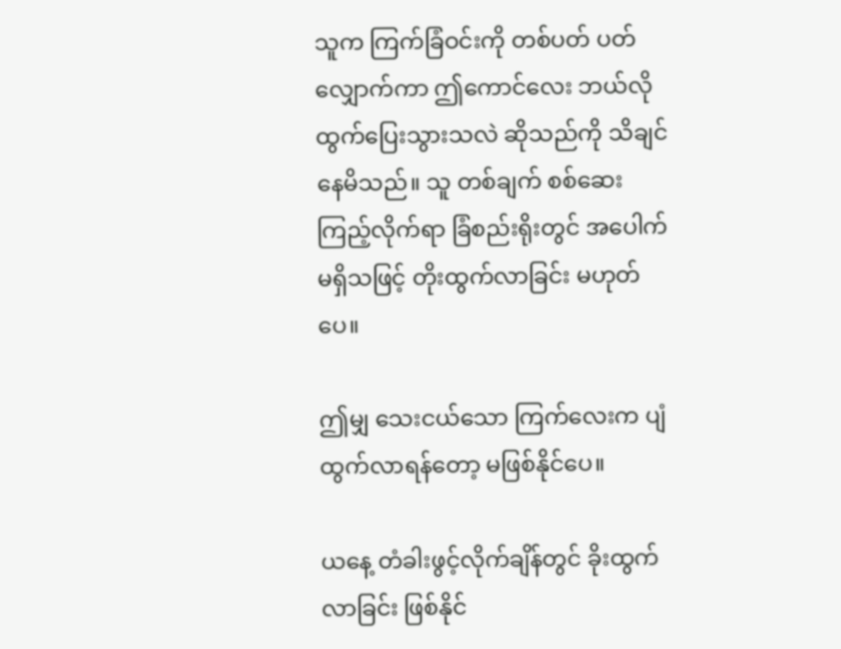သူက ကြက်ခြံဝင်းကို တစ်ပတ် ပတ်လျှောက်ကာ ဤကောင်လေး ဘယ်လို ထွက်ပြေးသွားသလဲ ဆိုသည်ကို သိချင်နေမိသည်။ သူ တစ်ချက် စစ်ဆေးကြည့်လိုက်ရာ ခြံစည်းရိုးတွင် အပေါက် မရှိသဖြင့် တိုးထွက်လာခြင်း မဟုတ်ပေ။

ဤမျှ သေးငယ်သော ကြက်လေးက ပျံထွက်လာရန်တော့ မဖြစ်နိုင်ပေ။

ယနေ့ တံခါးဖွင့်လိုက်ချိန်တွင် ခိုးထွက်လာခြင်း ဖြစ်နိုင်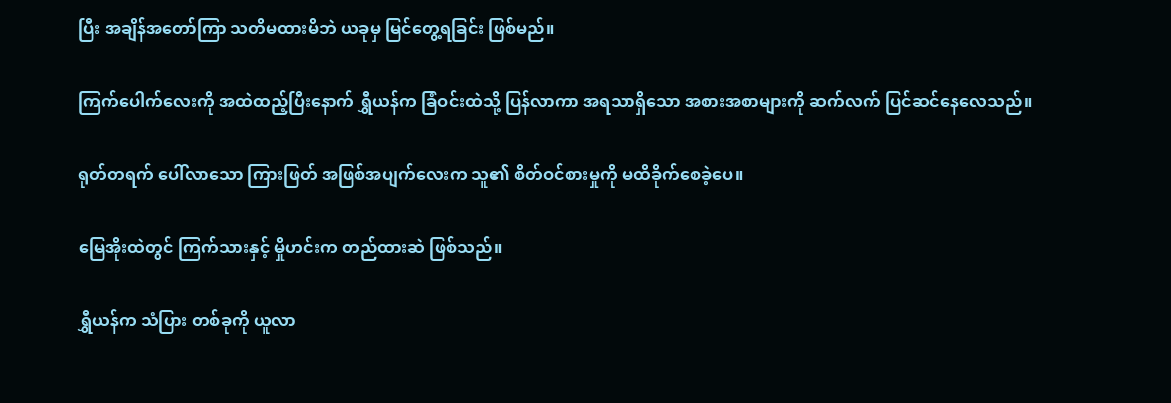ပြီး အချိန်အတော်ကြာ သတိမထားမိဘဲ ယခုမှ မြင်တွေ့ရခြင်း ဖြစ်မည်။

ကြက်ပေါက်လေးကို အထဲထည့်ပြီးနောက် ရွှီယန်က ခြံဝင်းထဲသို့ ပြန်လာကာ အရသာရှိသော အစားအစာများကို ဆက်လက် ပြင်ဆင်နေလေသည်။

ရုတ်တရက် ပေါ်လာသော ကြားဖြတ် အဖြစ်အပျက်လေးက သူ၏ စိတ်ဝင်စားမှုကို မထိခိုက်စေခဲ့ပေ။

မြေအိုးထဲတွင် ကြက်သားနှင့် မှိုဟင်းက တည်ထားဆဲ ဖြစ်သည်။

ရွှီယန်က သံပြား တစ်ခုကို ယူလာ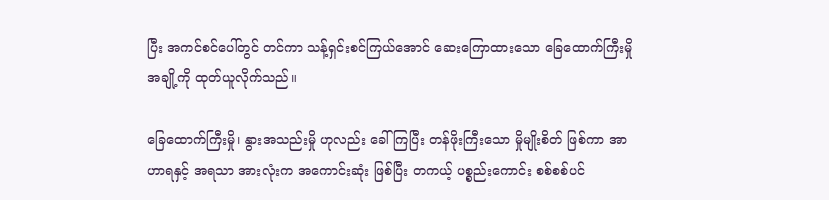ပြီး အကင်စင်ပေါ်တွင် တင်ကာ သန့်ရှင်းစင်ကြယ်အောင် ဆေးကြောထားသော ခြေထောက်ကြီးမှို အချို့ကို ထုတ်ယူလိုက်သည်။

ခြေထောက်ကြီးမှို၊ နွားအသည်းမှို ဟုလည်း ခေါ်ကြပြီး တန်ဖိုးကြီးသော မှိုမျိုးစိတ် ဖြစ်ကာ အာဟာရနှင့် အရသာ အားလုံးက အကောင်းဆုံး ဖြစ်ပြီး တကယ့် ပစ္စည်းကောင်း စစ်စစ်ပင်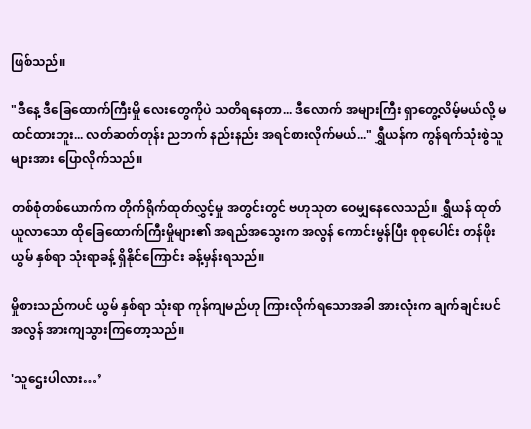ဖြစ်သည်။

"ဒီနေ့ ဒီခြေထောက်ကြီးမှို လေးတွေကိုပဲ သတိရနေတာ... ဒီလောက် အများကြီး ရှာတွေ့လိမ့်မယ်လို့ မထင်ထားဘူး... လတ်ဆတ်တုန်း ညဘက် နည်းနည်း အရင်စားလိုက်မယ်..." ရွှီယန်က ကွန်ရက်သုံးစွဲသူများအား ပြောလိုက်သည်။

တစ်စုံတစ်ယောက်က တိုက်ရိုက်ထုတ်လွှင့်မှု အတွင်းတွင် ဗဟုသုတ ဝေမျှနေလေသည်။ ရွှီယန် ထုတ်ယူလာသော ထိုခြေထောက်ကြီးမှိုများ၏ အရည်အသွေးက အလွန် ကောင်းမွန်ပြီး စုစုပေါင်း တန်ဖိုး ယွမ် နှစ်ရာ သုံးရာခန့် ရှိနိုင်ကြောင်း ခန့်မှန်းရသည်။

မှိုစားသည်ကပင် ယွမ် နှစ်ရာ သုံးရာ ကုန်ကျမည်ဟု ကြားလိုက်ရသောအခါ အားလုံးက ချက်ချင်းပင် အလွန် အားကျသွားကြတော့သည်။

'သူဌေးပါလား…’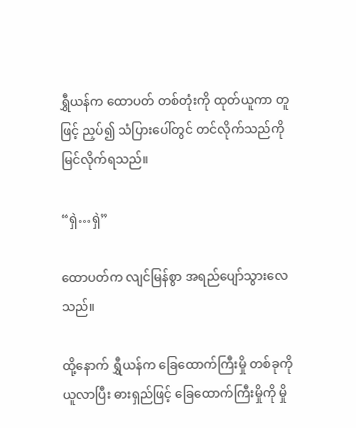ရွှီယန်က ထောပတ် တစ်တုံးကို ထုတ်ယူကာ တူဖြင့် ညှပ်၍ သံပြားပေါ်တွင် တင်လိုက်သည်ကို မြင်လိုက်ရသည်။

“ရှဲ…ရှဲ”

ထောပတ်က လျင်မြန်စွာ အရည်ပျော်သွားလေသည်။

ထို့နောက် ရွှီယန်က ခြေထောက်ကြီးမှို တစ်ခုကို ယူလာပြီး ဓားရှည်ဖြင့် ခြေထောက်ကြီးမှိုကို မှို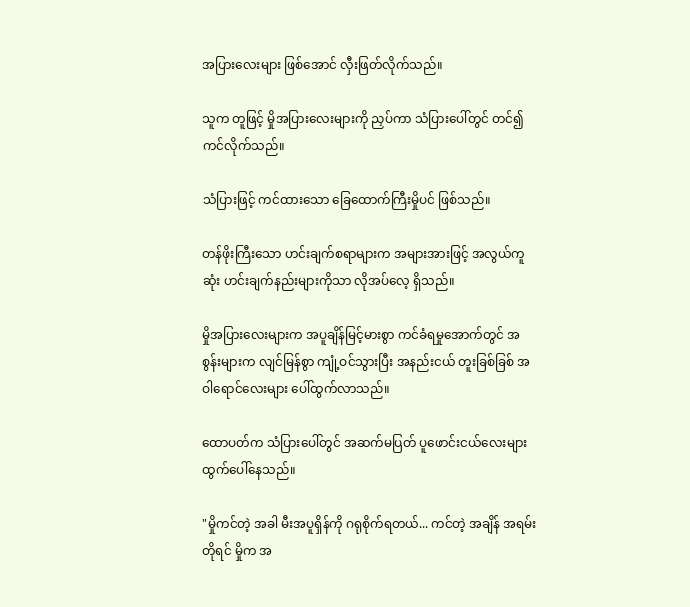အပြားလေးများ ဖြစ်အောင် လှီးဖြတ်လိုက်သည်။

သူက တူဖြင့် မှိုအပြားလေးများကို ညှပ်ကာ သံပြားပေါ်တွင် တင်၍ ကင်လိုက်သည်။

သံပြားဖြင့် ကင်ထားသော ခြေထောက်ကြီးမှိုပင် ဖြစ်သည်။

တန်ဖိုးကြီးသော ဟင်းချက်စရာများက အများအားဖြင့် အလွယ်ကူဆုံး ဟင်းချက်နည်းများကိုသာ လိုအပ်လေ့ ရှိသည်။

မှိုအပြားလေးများက အပူချိန်မြင့်မားစွာ ကင်ခံရမှုအောက်တွင် အစွန်းများက လျင်မြန်စွာ ကျုံ့ဝင်သွားပြီး အနည်းငယ် တူးခြစ်ခြစ် အဝါရောင်လေးများ ပေါ်ထွက်လာသည်။

ထောပတ်က သံပြားပေါ်တွင် အဆက်မပြတ် ပူဖောင်းငယ်လေးများ ထွက်ပေါ်နေသည်။

"မှိုကင်တဲ့ အခါ မီးအပူရှိန်ကို ဂရုစိုက်ရတယ်... ကင်တဲ့ အချိန် အရမ်း တိုရင် မှိုက အ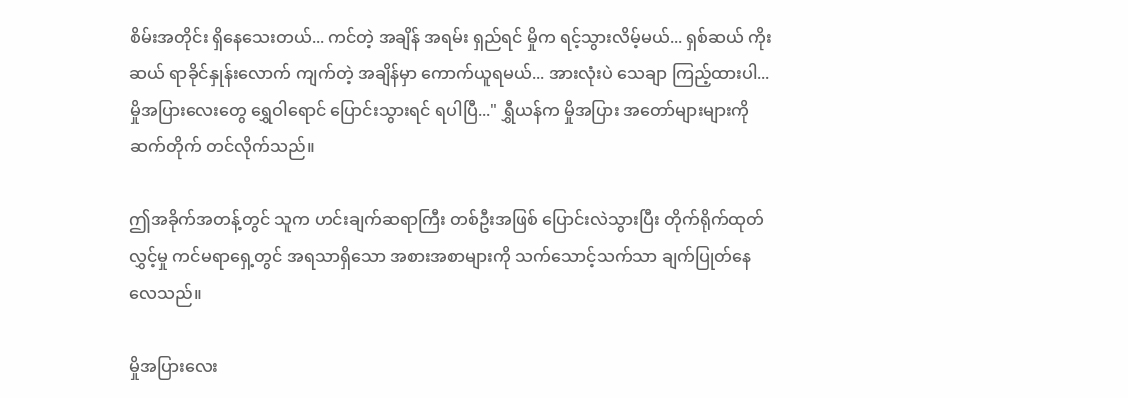စိမ်းအတိုင်း ရှိနေသေးတယ်... ကင်တဲ့ အချိန် အရမ်း ရှည်ရင် မှိုက ရင့်သွားလိမ့်မယ်... ရှစ်ဆယ် ကိုးဆယ် ရာခိုင်နှုန်းလောက် ကျက်တဲ့ အချိန်မှာ ကောက်ယူရမယ်... အားလုံးပဲ သေချာ ကြည့်ထားပါ... မှိုအပြားလေးတွေ ရွှေဝါရောင် ပြောင်းသွားရင် ရပါပြီ..." ရွှီယန်က မှိုအပြား အတော်များများကို ဆက်တိုက် တင်လိုက်သည်။

ဤအခိုက်အတန့်တွင် သူက ဟင်းချက်ဆရာကြီး တစ်ဦးအဖြစ် ပြောင်းလဲသွားပြီး တိုက်ရိုက်ထုတ်လွှင့်မှု ကင်မရာရှေ့တွင် အရသာရှိသော အစားအစာများကို သက်သောင့်သက်သာ ချက်ပြုတ်နေလေသည်။

မှိုအပြားလေး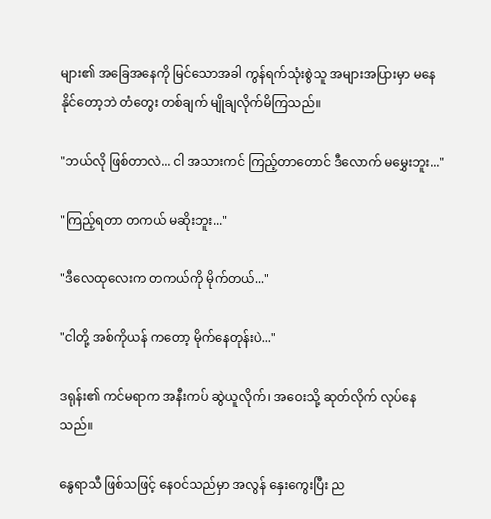များ၏ အခြေအနေကို မြင်သောအခါ ကွန်ရက်သုံးစွဲသူ အများအပြားမှာ မနေနိုင်တော့ဘဲ တံတွေး တစ်ချက် မျိုချလိုက်မိကြသည်။

"ဘယ်လို ဖြစ်တာလဲ... ငါ အသားကင် ကြည့်တာတောင် ဒီလောက် မမွှေးဘူး..."

"ကြည့်ရတာ တကယ် မဆိုးဘူး..."

"ဒီလေထုလေးက တကယ်ကို မိုက်တယ်..."

"ငါတို့ အစ်ကိုယန် ကတော့ မိုက်နေတုန်းပဲ..."

ဒရုန်း၏ ကင်မရာက အနီးကပ် ဆွဲယူလိုက်၊ အဝေးသို့ ဆုတ်လိုက် လုပ်နေသည်။

နွေရာသီ ဖြစ်သဖြင့် နေဝင်သည်မှာ အလွန် နှေးကွေးပြီး ည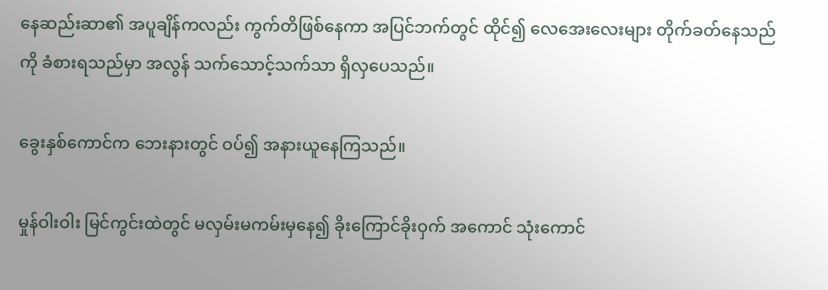နေဆည်းဆာ၏ အပူချိန်ကလည်း ကွက်တိဖြစ်နေကာ အပြင်ဘက်တွင် ထိုင်၍ လေအေးလေးများ တိုက်ခတ်နေသည်ကို ခံစားရသည်မှာ အလွန် သက်သောင့်သက်သာ ရှိလှပေသည်။

ခွေးနှစ်ကောင်က ဘေးနားတွင် ဝပ်၍ အနားယူနေကြသည်။

မှုန်ဝါးဝါး မြင်ကွင်းထဲတွင် မလှမ်းမကမ်းမှနေ၍ ခိုးကြောင်ခိုးဝှက် အကောင် သုံးကောင်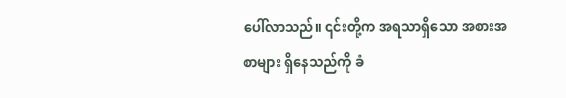ပေါ်လာသည်။ ၎င်းတို့က အရသာရှိသော အစားအစာများ ရှိနေသည်ကို ခံ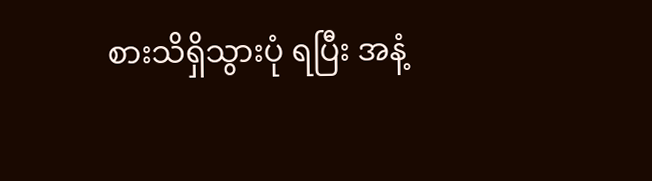စားသိရှိသွားပုံ ရပြီး အနံ့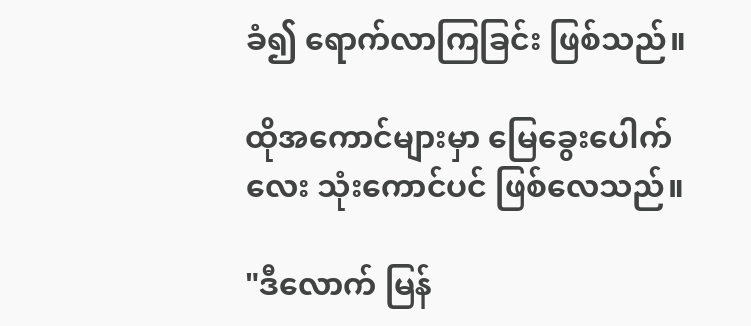ခံ၍ ရောက်လာကြခြင်း ဖြစ်သည်။

ထိုအကောင်များမှာ မြေခွေးပေါက်လေး သုံးကောင်ပင် ဖြစ်လေသည်။

"ဒီလောက် မြန်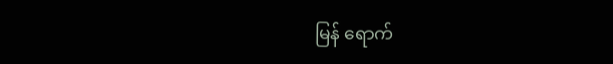မြန် ရောက်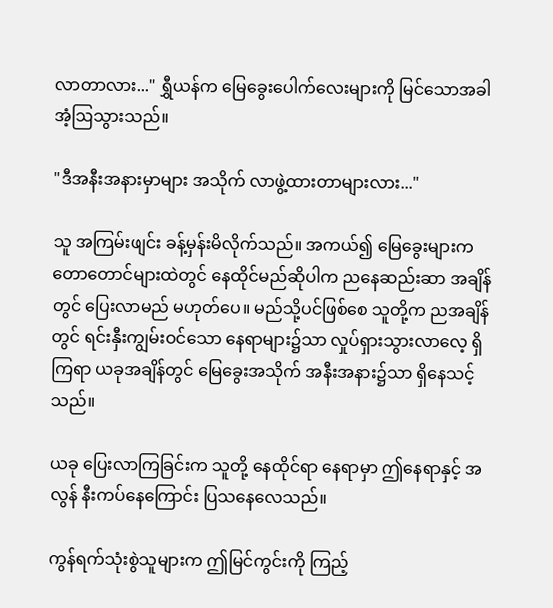လာတာလား..." ရွှီယန်က မြေခွေးပေါက်လေးများကို မြင်သောအခါ အံ့ဩသွားသည်။

"ဒီအနီးအနားမှာများ အသိုက် လာဖွဲ့ထားတာများလား..."

သူ အကြမ်းဖျင်း ခန့်မှန်းမိလိုက်သည်။ အကယ်၍ မြေခွေးများက တောတောင်များထဲတွင် နေထိုင်မည်ဆိုပါက ညနေဆည်းဆာ အချိန်တွင် ပြေးလာမည် မဟုတ်ပေ။ မည်သို့ပင်ဖြစ်စေ သူတို့က ညအချိန်တွင် ရင်းနှီးကျွမ်းဝင်သော နေရာများ၌သာ လှုပ်ရှားသွားလာလေ့ ရှိကြရာ ယခုအချိန်တွင် မြေခွေးအသိုက် အနီးအနား၌သာ ရှိနေသင့်သည်။

ယခု ပြေးလာကြခြင်းက သူတို့ နေထိုင်ရာ နေရာမှာ ဤနေရာနှင့် အလွန် နီးကပ်နေကြောင်း ပြသနေလေသည်။

ကွန်ရက်သုံးစွဲသူများက ဤမြင်ကွင်းကို ကြည့်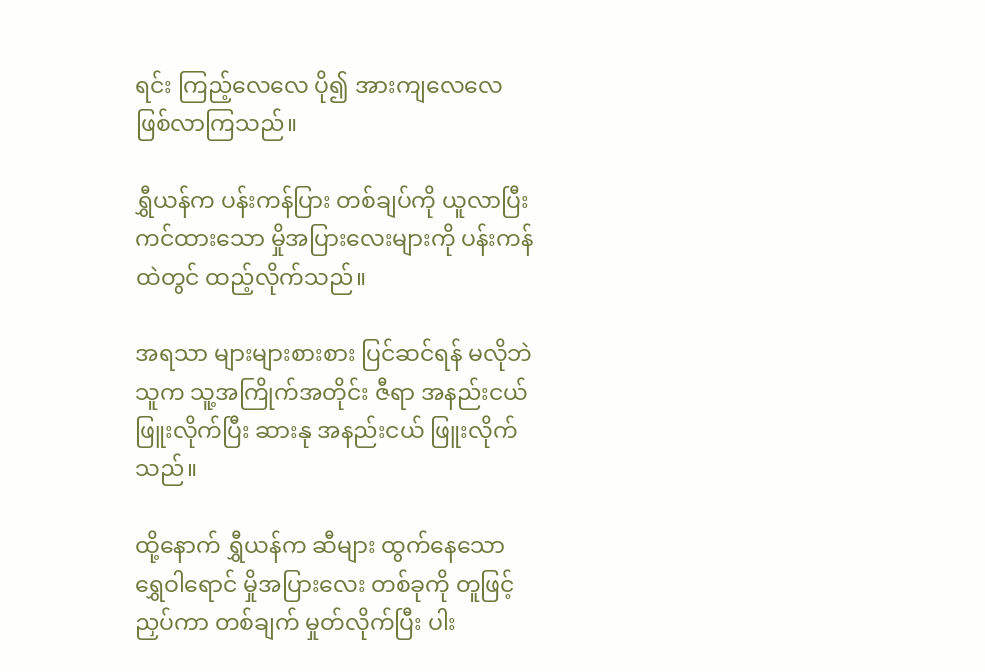ရင်း ကြည့်လေလေ ပို၍ အားကျလေလေ ဖြစ်လာကြသည်။

ရွှီယန်က ပန်းကန်ပြား တစ်ချပ်ကို ယူလာပြီး ကင်ထားသော မှိုအပြားလေးများကို ပန်းကန်ထဲတွင် ထည့်လိုက်သည်။

အရသာ များများစားစား ပြင်ဆင်ရန် မလိုဘဲ သူက သူ့အကြိုက်အတိုင်း ဇီရာ အနည်းငယ် ဖြူးလိုက်ပြီး ဆားနု အနည်းငယ် ဖြူးလိုက်သည်။

ထို့နောက် ရွှီယန်က ဆီများ ထွက်နေသော ရွှေဝါရောင် မှိုအပြားလေး တစ်ခုကို တူဖြင့် ညှပ်ကာ တစ်ချက် မှုတ်လိုက်ပြီး ပါး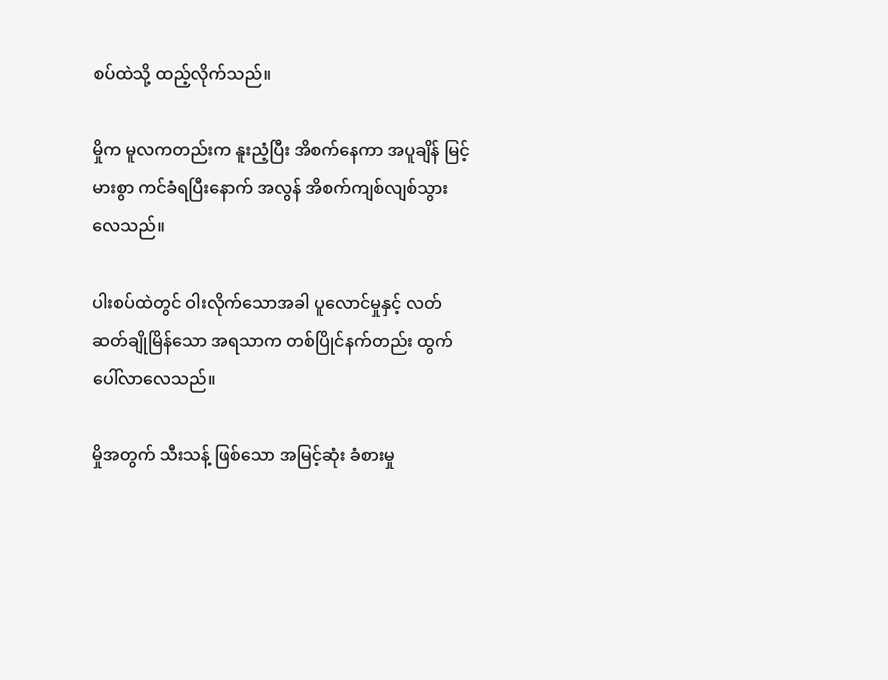စပ်ထဲသို့ ထည့်လိုက်သည်။

မှိုက မူလကတည်းက နူးညံ့ပြီး အိစက်နေကာ အပူချိန် မြင့်မားစွာ ကင်ခံရပြီးနောက် အလွန် အိစက်ကျစ်လျစ်သွားလေသည်။

ပါးစပ်ထဲတွင် ဝါးလိုက်သောအခါ ပူလောင်မှုနှင့် လတ်ဆတ်ချိုမြိန်သော အရသာက တစ်ပြိုင်နက်တည်း ထွက်ပေါ်လာလေသည်။

မှိုအတွက် သီးသန့် ဖြစ်သော အမြင့်ဆုံး ခံစားမှု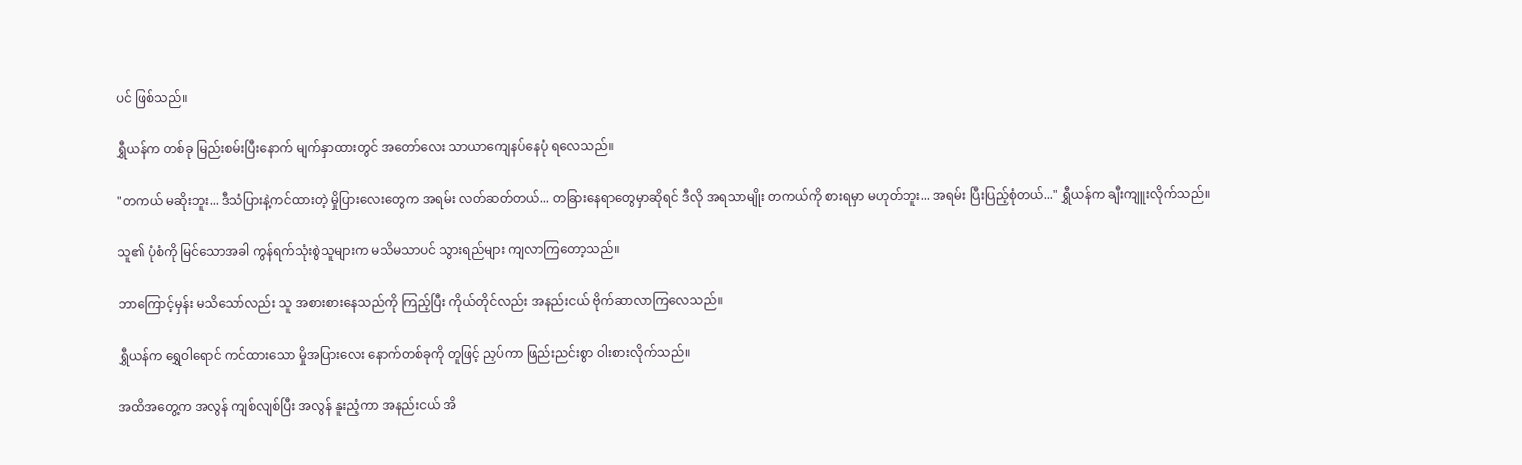ပင် ဖြစ်သည်။

ရွှီယန်က တစ်ခု မြည်းစမ်းပြီးနောက် မျက်နှာထားတွင် အတော်လေး သာယာကျေနပ်နေပုံ ရလေသည်။

"တကယ် မဆိုးဘူး... ဒီသံပြားနဲ့ကင်ထားတဲ့ မှိုပြားလေးတွေက အရမ်း လတ်ဆတ်တယ်... တခြားနေရာတွေမှာဆိုရင် ဒီလို အရသာမျိုး တကယ်ကို စားရမှာ မဟုတ်ဘူး... အရမ်း ပြီးပြည့်စုံတယ်..." ရွှီယန်က ချီးကျူးလိုက်သည်။

သူ၏ ပုံစံကို မြင်သောအခါ ကွန်ရက်သုံးစွဲသူများက မသိမသာပင် သွားရည်များ ကျလာကြတော့သည်။

ဘာကြောင့်မှန်း မသိသော်လည်း သူ အစားစားနေသည်ကို ကြည့်ပြီး ကိုယ်တိုင်လည်း အနည်းငယ် ဗိုက်ဆာလာကြလေသည်။

ရွှီယန်က ရွှေဝါရောင် ကင်ထားသော မှိုအပြားလေး နောက်တစ်ခုကို တူဖြင့် ညှပ်ကာ ဖြည်းညင်းစွာ ဝါးစားလိုက်သည်။

အထိအတွေ့က အလွန် ကျစ်လျစ်ပြီး အလွန် နူးညံ့ကာ အနည်းငယ် အိ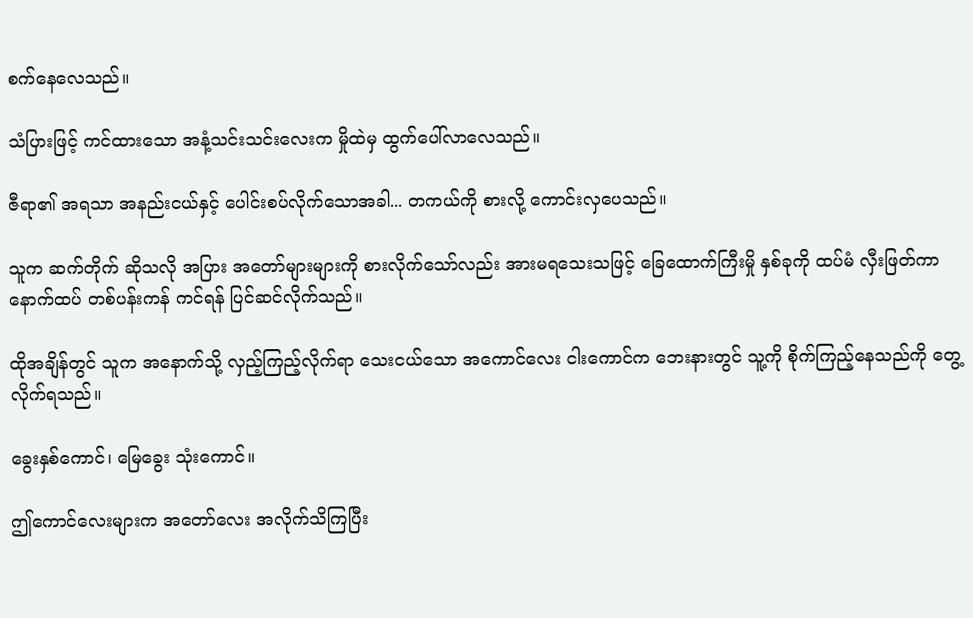စက်နေလေသည်။

သံပြားဖြင့် ကင်ထားသော အနံ့သင်းသင်းလေးက မှိုထဲမှ ထွက်ပေါ်လာလေသည်။

ဇီရာ၏ အရသာ အနည်းငယ်နှင့် ပေါင်းစပ်လိုက်သောအခါ... တကယ်ကို စားလို့ ကောင်းလှပေသည်။

သူက ဆက်တိုက် ဆိုသလို အပြား အတော်များများကို စားလိုက်သော်လည်း အားမရသေးသဖြင့် ခြေထောက်ကြီးမှို နှစ်ခုကို ထပ်မံ လှီးဖြတ်ကာ နောက်ထပ် တစ်ပန်းကန် ကင်ရန် ပြင်ဆင်လိုက်သည်။

ထိုအချိန်တွင် သူက အနောက်သို့ လှည့်ကြည့်လိုက်ရာ သေးငယ်သော အကောင်လေး ငါးကောင်က ဘေးနားတွင် သူ့ကို စိုက်ကြည့်နေသည်ကို တွေ့လိုက်ရသည်။

ခွေးနှစ်ကောင်၊ မြေခွေး သုံးကောင်။

ဤကောင်လေးများက အတော်လေး အလိုက်သိကြပြီး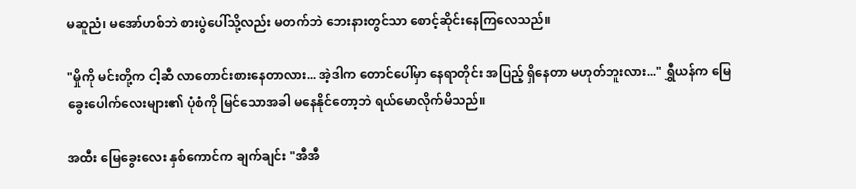မဆူညံ၊ မအော်ဟစ်ဘဲ စားပွဲပေါ်သို့လည်း မတက်ဘဲ ဘေးနားတွင်သာ စောင့်ဆိုင်းနေကြလေသည်။

"မှိုကို မင်းတို့က ငါ့ဆီ လာတောင်းစားနေတာလား... အဲ့ဒါက တောင်ပေါ်မှာ နေရာတိုင်း အပြည့် ရှိနေတာ မဟုတ်ဘူးလား..." ရွှီယန်က မြေခွေးပေါက်လေးများ၏ ပုံစံကို မြင်သောအခါ မနေနိုင်တော့ဘဲ ရယ်မောလိုက်မိသည်။

အထီး မြေခွေးလေး နှစ်ကောင်က ချက်ချင်း "အီအီ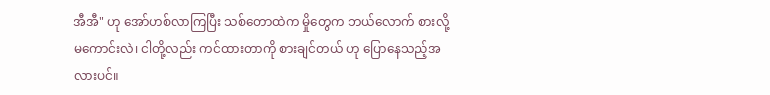အီအီ" ဟု အော်ဟစ်လာကြပြီး သစ်တောထဲက မှိုတွေက ဘယ်လောက် စားလို့ မကောင်းလဲ၊ ငါတို့လည်း ကင်ထားတာကို စားချင်တယ် ဟု ပြောနေသည့်အလားပင်။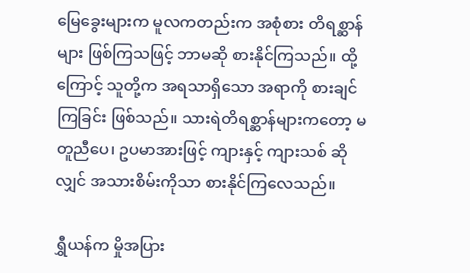မြေခွေးများက မူလကတည်းက အစုံစား တိရစ္ဆာန်များ ဖြစ်ကြသဖြင့် ဘာမဆို စားနိုင်ကြသည်။ ထို့ကြောင့် သူတို့က အရသာရှိသော အရာကို စားချင်ကြခြင်း ဖြစ်သည်။ သားရဲတိရစ္ဆာန်များကတော့ မတူညီပေ၊ ဥပမာအားဖြင့် ကျားနှင့် ကျားသစ် ဆိုလျှင် အသားစိမ်းကိုသာ စားနိုင်ကြလေသည်။

ရွှီယန်က မှိုအပြား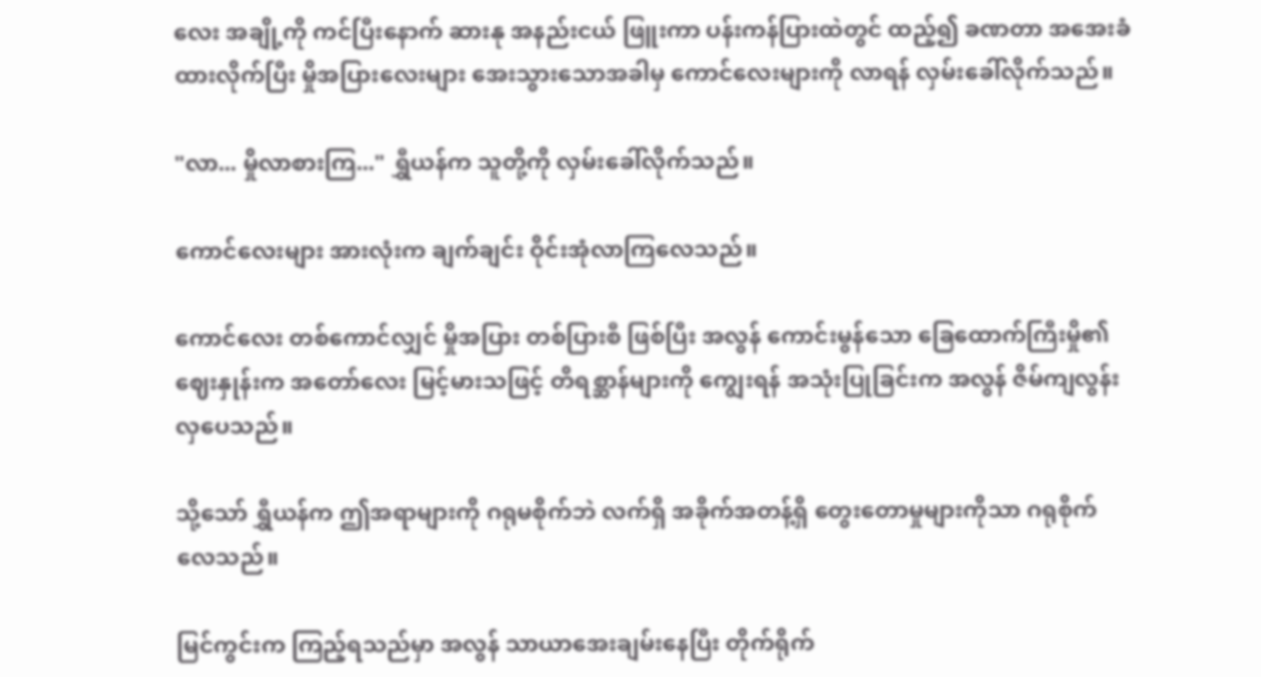လေး အချို့ကို ကင်ပြီးနောက် ဆားနု အနည်းငယ် ဖြူးကာ ပန်းကန်ပြားထဲတွင် ထည့်၍ ခဏတာ အအေးခံထားလိုက်ပြီး မှိုအပြားလေးများ အေးသွားသောအခါမှ ကောင်လေးများကို လာရန် လှမ်းခေါ်လိုက်သည်။

"လာ... မှိုလာစားကြ..." ရွှီယန်က သူတို့ကို လှမ်းခေါ်လိုက်သည်။

ကောင်လေးများ အားလုံးက ချက်ချင်း ဝိုင်းအုံလာကြလေသည်။

ကောင်လေး တစ်ကောင်လျှင် မှိုအပြား တစ်ပြားစီ ဖြစ်ပြီး အလွန် ကောင်းမွန်သော ခြေထောက်ကြီးမှို၏ ဈေးနှုန်းက အတော်လေး မြင့်မားသဖြင့် တိရစ္ဆာန်များကို ကျွေးရန် အသုံးပြုခြင်းက အလွန် ဇိမ်ကျလွန်းလှပေသည်။

သို့သော် ရွှီယန်က ဤအရာများကို ဂရုမစိုက်ဘဲ လက်ရှိ အခိုက်အတန့်ရှိ တွေးတောမှုများကိုသာ ဂရုစိုက်လေသည်။

မြင်ကွင်းက ကြည့်ရသည်မှာ အလွန် သာယာအေးချမ်းနေပြီး တိုက်ရိုက်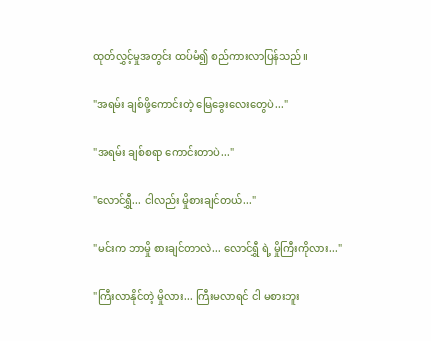ထုတ်လွှင့်မှုအတွင်း ထပ်မံ၍ စည်ကားလာပြန်သည်။

"အရမ်း ချစ်ဖို့ကောင်းတဲ့ မြေခွေးလေးတွေပဲ..."

"အရမ်း ချစ်စရာ ကောင်းတာပဲ..."

"လောင်ရွှီ... ငါလည်း မှိုစားချင်တယ်..."

"မင်းက ဘာမှို စားချင်တာလဲ... လောင်ရွှီ ရဲ့ မှိုကြီးကိုလား..."

"ကြီးလာနိုင်တဲ့ မှိုလား... ကြီးမလာရင် ငါ မစားဘူး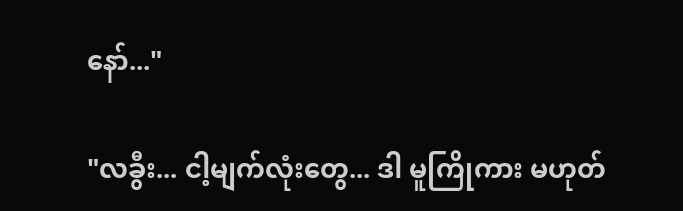နော်..."

"လခွီး... ငါ့မျက်လုံးတွေ... ဒါ မူကြိုကား မဟုတ်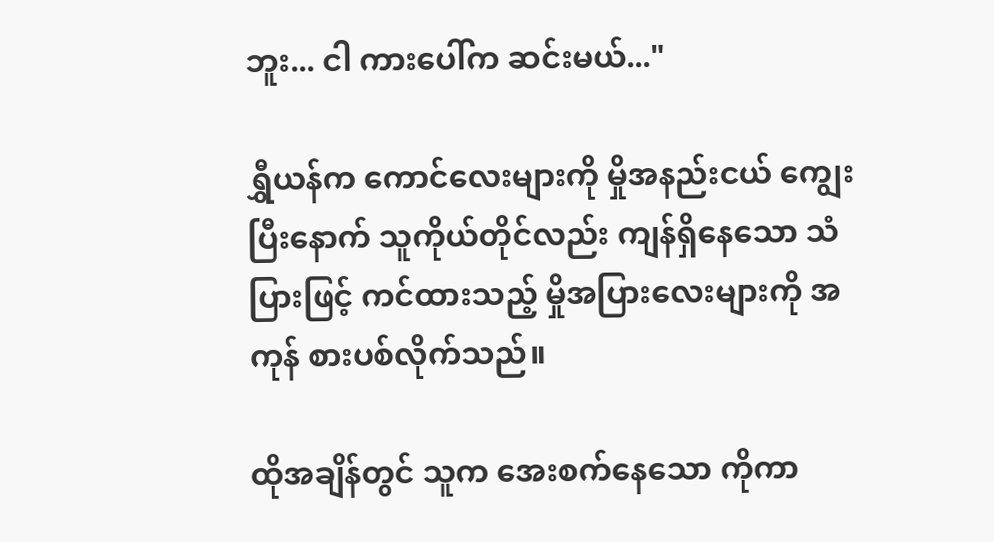ဘူး... ငါ ကားပေါ်က ဆင်းမယ်..."

ရွှီယန်က ကောင်လေးများကို မှိုအနည်းငယ် ကျွေးပြီးနောက် သူကိုယ်တိုင်လည်း ကျန်ရှိနေသော သံပြားဖြင့် ကင်ထားသည့် မှိုအပြားလေးများကို အကုန် စားပစ်လိုက်သည်။

ထိုအချိန်တွင် သူက အေးစက်နေသော ကိုကာ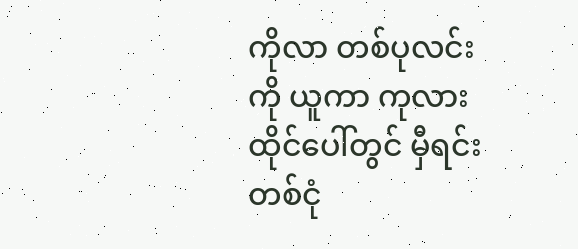ကိုလာ တစ်ပုလင်းကို ယူကာ ကုလားထိုင်ပေါ်တွင် မှီရင်း တစ်ငုံ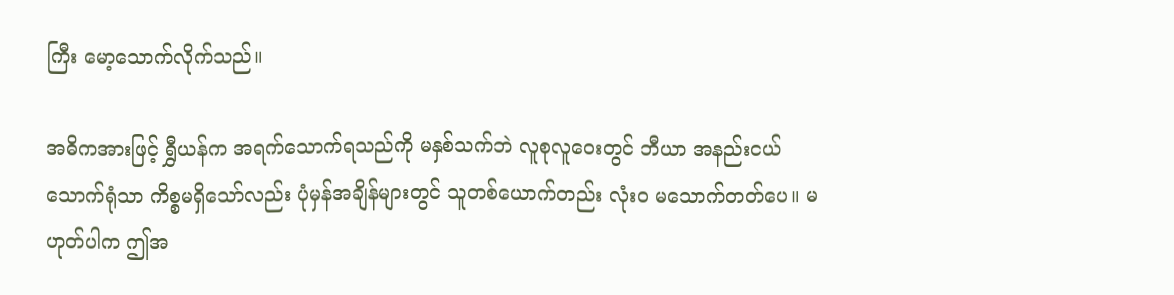ကြီး မော့သောက်လိုက်သည်။

အဓိကအားဖြင့် ရွှီယန်က အရက်သောက်ရသည်ကို မနှစ်သက်ဘဲ လူစုလူဝေးတွင် ဘီယာ အနည်းငယ် သောက်ရုံသာ ကိစ္စမရှိသော်လည်း ပုံမှန်အချိန်များတွင် သူတစ်ယောက်တည်း လုံးဝ မသောက်တတ်ပေ။ မဟုတ်ပါက ဤအ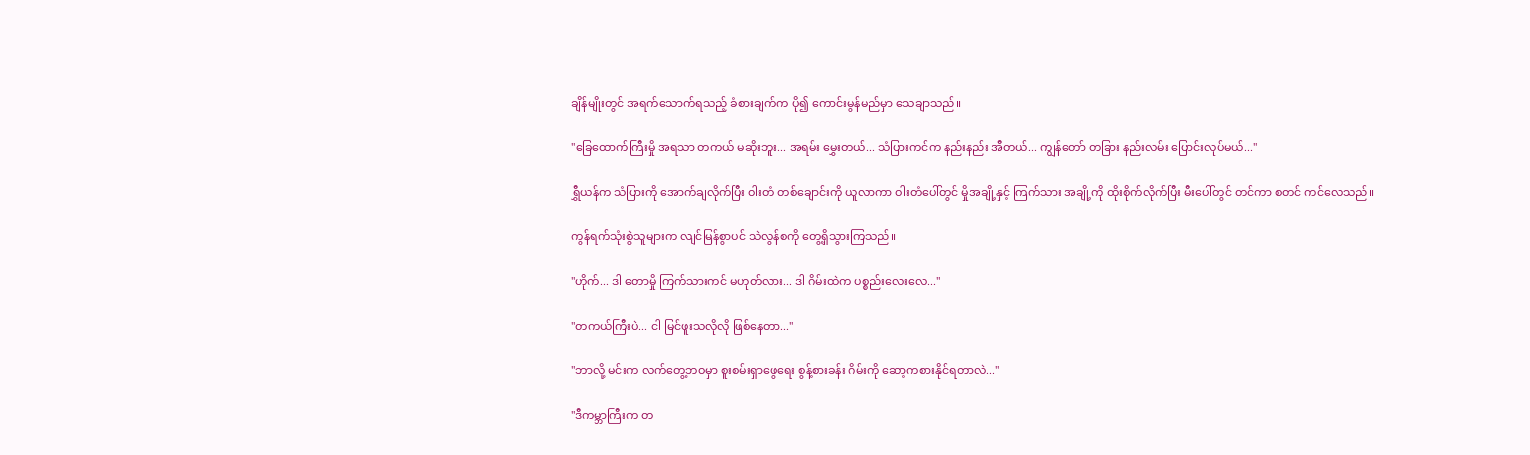ချိန်မျိုးတွင် အရက်သောက်ရသည့် ခံစားချက်က ပို၍ ကောင်းမွန်မည်မှာ သေချာသည်။

"ခြေထောက်ကြီးမှို အရသာ တကယ် မဆိုးဘူး... အရမ်း မွှေးတယ်... သံပြားကင်က နည်းနည်း အီတယ်... ကျွန်တော် တခြား နည်းလမ်း ပြောင်းလုပ်မယ်..."

ရွှီယန်က သံပြားကို အောက်ချလိုက်ပြီး ဝါးတံ တစ်ချောင်းကို ယူလာကာ ဝါးတံပေါ်တွင် မှိုအချို့နှင့် ကြက်သား အချို့ကို ထိုးစိုက်လိုက်ပြီး မီးပေါ်တွင် တင်ကာ စတင် ကင်လေသည်။

ကွန်ရက်သုံးစွဲသူများက လျင်မြန်စွာပင် သဲလွန်စကို တွေ့ရှိသွားကြသည်။

"ဟိုက်... ဒါ တောမှို ကြက်သားကင် မဟုတ်လား... ဒါ ဂိမ်းထဲက ပစ္စည်းလေးလေ..."

"တကယ်ကြီးပဲ... ငါ မြင်ဖူးသလိုလို ဖြစ်နေတာ..."

"ဘာလို့ မင်းက လက်တွေ့ဘဝမှာ စူးစမ်းရှာဖွေရေး စွန့်စားခန်း ဂိမ်းကို ဆော့ကစားနိုင်ရတာလဲ..."

"ဒီကမ္ဘာကြီးက တ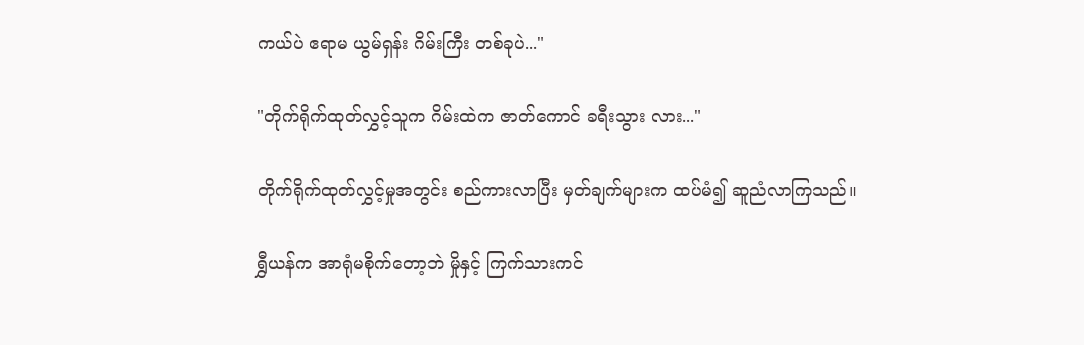ကယ်ပဲ ဧရာမ ယွမ်ရှန်း ဂိမ်းကြီး တစ်ခုပဲ..."

"တိုက်ရိုက်ထုတ်လွှင့်သူက ဂိမ်းထဲက ဇာတ်ကောင် ခရီးသွား လား..."

တိုက်ရိုက်ထုတ်လွှင့်မှုအတွင်း စည်ကားလာပြီး မှတ်ချက်များက ထပ်မံ၍ ဆူညံလာကြသည်။

ရွှီယန်က အာရုံမစိုက်တော့ဘဲ မှိုနှင့် ကြက်သားကင်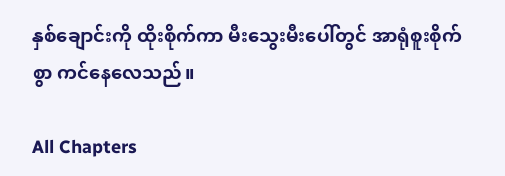နှစ်ချောင်းကို ထိုးစိုက်ကာ မီးသွေးမီးပေါ်တွင် အာရုံစူးစိုက်စွာ ကင်နေလေသည်။

All Chapters